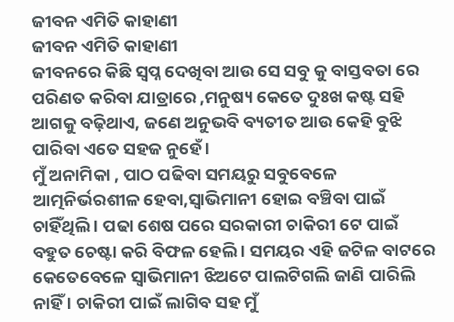ଜୀବନ ଏମିତି କାହାଣୀ
ଜୀବନ ଏମିତି କାହାଣୀ
ଜୀବନରେ କିଛି ସ୍ଵପ୍ନ ଦେଖିବା ଆଉ ସେ ସବୁ କୁ ବାସ୍ତବତା ରେ ପରିଣତ କରିବା ଯାତ୍ରାରେ ,ମନୁଷ୍ୟ କେତେ ଦୁଃଖ କଷ୍ଟ ସହି ଆଗକୁ ବଢ଼ିଥାଏ, ଜଣେ ଅନୁଭବି ବ୍ୟତୀତ ଆଉ କେହି ବୁଝି ପାରିବା ଏତେ ସହଜ ନୁହେଁ ।
ମୁଁ ଅନାମିକା , ପାଠ ପଢିବା ସମୟରୁ ସବୁବେଳେ ଆତ୍ମନିର୍ଭରଶୀଳ ହେବା,ସ୍ଵାଭିମାନୀ ହୋଇ ବଞ୍ଚିବା ପାଇଁ ଚାହିଁଥିଲି । ପଢା ଶେଷ ପରେ ସରକାରୀ ଚାକିରୀ ଟେ ପାଇଁ ବହୁତ ଚେଷ୍ଟା କରି ବିଫଳ ହେଲି । ସମୟର ଏହି ଜଟିଳ ବାଟରେ କେତେବେଳେ ସ୍ଵାଭିମାନୀ ଝିଅଟେ ପାଲଟିଗଲି ଜାଣି ପାରିଲି ନାହିଁ । ଚାକିରୀ ପାଇଁ ଲାଗିବ ସହ ମୁଁ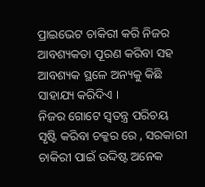ପ୍ରାଇଭେଟ ଚାକିରୀ କରି ନିଜର ଆବଶ୍ୟକତା ପୂରଣ କରିବା ସହ ଆବଶ୍ୟକ ସ୍ଥଳେ ଅନ୍ୟକୁ କିଛି ସାହାଯ୍ୟ କରିଦିଏ ।
ନିଜର ଗୋଟେ ସ୍ଵତନ୍ତ୍ର ପରିଚୟ ସୃଷ୍ଟି କରିବା ଚକ୍କର ରେ , ସରକାରୀ ଚାକିରୀ ପାଇଁ ଉଦ୍ଦିଷ୍ଟ ଅନେକ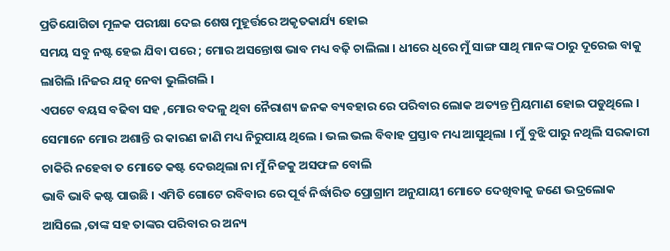ପ୍ରତିଯୋଗିତା ମୂଳକ ପରୀକ୍ଷା ଦେଇ ଶେଷ ମୁହୂର୍ତ୍ତରେ ଅକୃତକାର୍ଯ୍ୟ ହୋଇ
ସମୟ ସବୁ ନଷ୍ଟ ହେଇ ଯିବା ପରେ ; ମୋର ଅସନ୍ତୋଷ ଭାବ ମଧ୍ୟ ବଢ଼ି ଚାଲିଲା । ଧୀରେ ଧିରେ ମୁଁ ସାଙ୍ଗ ସାଥି ମାନଙ୍କ ଠାରୁ ଦୂରେଇ ବାକୁ ଲାଗିଲି ।ନିଜର ଯତ୍ନ ନେବା ଭୁଲିଗଲି ।
ଏପଟେ ବୟସ ବଢିବା ସହ ,ମୋର ବଦଳୁ ଥିବା ନୈରାଶ୍ୟ ଜନକ ବ୍ୟବହାର ରେ ପରିବାର ଲୋକ ଅତ୍ୟନ୍ତ ମ୍ରିୟମାଣ ହୋଇ ପଡୁଥିଲେ । ସେମାନେ ମୋର ଅଶାନ୍ତି ର କାରଣ ଜାଣି ମଧ୍ୟ ନିରୁପାୟ ଥିଲେ । ଭଲ ଭଲ ବିବାହ ପ୍ରସ୍ତାବ ମଧ୍ୟ ଆସୁଥିଲା । ମୁଁ ବୁଝି ପାରୁ ନଥିଲି ସରକାରୀ ଚାକିରି ନହେବା ତ ମୋତେ କଷ୍ଟ ଦେଉଥିଲା ନା ମୁଁ ନିଜକୁ ଅସଫଳ ବୋଲି
ଭାବି ଭାବି କଷ୍ଟ ପାଉଛି । ଏମିତି ଗୋଟେ ରବିବାର ରେ ପୂର୍ବ ନିର୍ଦ୍ଧାରିତ ପ୍ରୋଗ୍ରାମ ଅନୁଯାୟୀ ମୋତେ ଦେଖିବାକୁ ଜଣେ ଭଦ୍ରଲୋକ ଆସିଲେ ,ତାଙ୍କ ସହ ତାଙ୍କର ପରିବାର ର ଅନ୍ୟ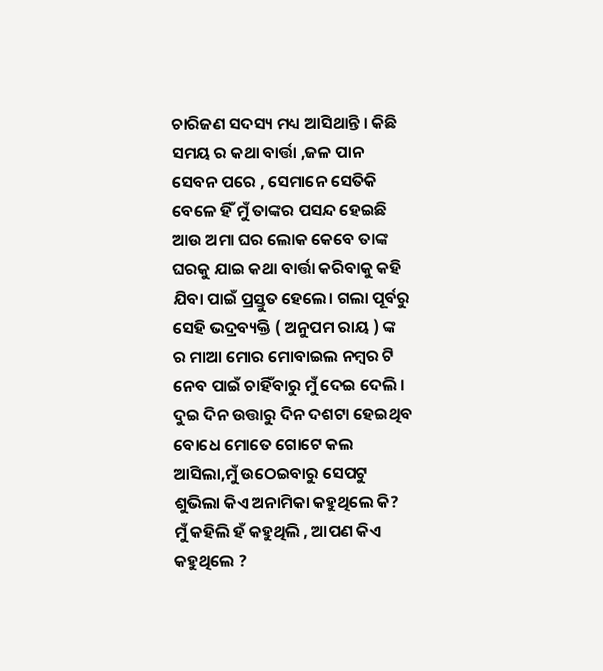ଚାରିଜଣ ସଦସ୍ୟ ମଧ୍ୟ ଆସିଥାନ୍ତି । କିଛି ସମୟ ର କଥା ବାର୍ତ୍ତା ,ଜଳ ପାନ ସେବନ ପରେ , ସେମାନେ ସେତିକି ବେଳେ ହିଁ ମୁଁ ତାଙ୍କର ପସନ୍ଦ ହେଇଛି ଆଉ ଅମା ଘର ଲୋକ କେବେ ତାଙ୍କ ଘରକୁ ଯାଇ କଥା ବାର୍ତ୍ତା କରିବାକୁ କହି ଯିବା ପାଇଁ ପ୍ରସ୍ତୁତ ହେଲେ। ଗଲା ପୂର୍ବରୁ ସେହି ଭଦ୍ରବ୍ୟକ୍ତି ( ଅନୁପମ ରାୟ ) ଙ୍କ ର ମାଆ ମୋର ମୋବାଇଲ ନମ୍ବର ଟି ନେବ ପାଇଁ ଚାହିଁବାରୁ ମୁଁ ଦେଇ ଦେଲି । ଦୁଇ ଦିନ ଉତ୍ତାରୁ ଦିନ ଦଶଟା ହେଇଥିବ ବୋଧେ ମୋତେ ଗୋଟେ କଲ ଆସିଲା,ମୁଁ ଉଠେଇବାରୁ ସେପଟୁ ଶୁଭିଲା କିଏ ଅନାମିକା କହୁଥିଲେ କି?
ମୁଁ କହିଲି ହଁ କହୁଥିଲି , ଆପଣ କିଏ କହୁଥିଲେ ?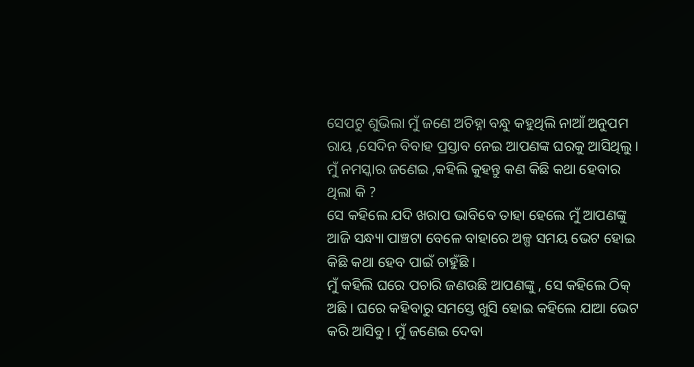ସେପଟୁ ଶୁଭିଲା ମୁଁ ଜଣେ ଅଚିହ୍ନା ବନ୍ଧୁ କହୁଥିଲି ନାଆଁ ଅନୁପମ ରାୟ ,ସେଦିନ ବିବାହ ପ୍ରସ୍ତାବ ନେଇ ଆପଣଙ୍କ ଘରକୁ ଆସିଥିଲୁ ।
ମୁଁ ନମସ୍କାର ଜଣେଇ ,କହିଲି କୁହନ୍ତୁ କଣ କିଛି କଥା ହେବାର ଥିଲା କି ?
ସେ କହିଲେ ଯଦି ଖରାପ ଭାବିବେ ତାହା ହେଲେ ମୁଁ ଆପଣଙ୍କୁ ଆଜି ସନ୍ଧ୍ୟା ପାଞ୍ଚଟା ବେଳେ ବାହାରେ ଅଳ୍ପ ସମୟ ଭେଟ ହୋଇ କିଛି କଥା ହେବ ପାଇଁ ଚାହୁଁଛି ।
ମୁଁ କହିଲି ଘରେ ପଚାରି ଜଣଉଛି ଆପଣଙ୍କୁ , ସେ କହିଲେ ଠିକ୍ ଅଛି । ଘରେ କହିବାରୁ ସମସ୍ତେ ଖୁସି ହୋଇ କହିଲେ ଯାଆ ଭେଟ କରି ଆସିବୁ । ମୁଁ ଜଣେଇ ଦେବା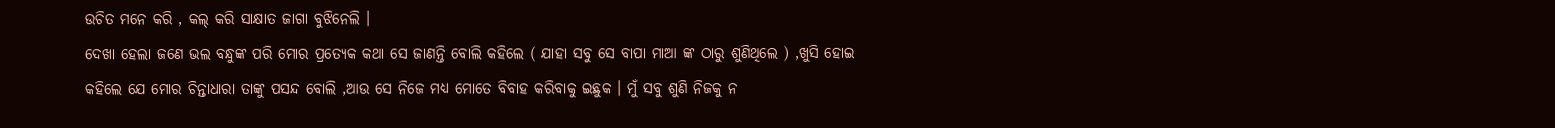ଉଚିତ ମନେ କରି , କଲ୍ କରି ସାକ୍ଷାତ ଜାଗା ବୁଝିନେଲି ।
ଦେଖା ହେଲା ଜଣେ ଭଲ ବନ୍ଧୁଙ୍କ ପରି ମୋର ପ୍ରତ୍ୟେକ କଥା ସେ ଜାଣନ୍ତି ବୋଲି କହିଲେ ( ଯାହା ସବୁ ସେ ବାପା ମାଆ ଙ୍କ ଠାରୁ ଶୁଣିଥିଲେ ) ,ଖୁସି ହୋଇ କହିଲେ ଯେ ମୋର ଚିନ୍ତାଧାରା ତାଙ୍କୁ ପସନ୍ଦ ବୋଲି ,ଆଉ ସେ ନିଜେ ମଧ୍ୟ ମୋତେ ବିବାହ କରିବାକୁ ଇଛୁକ । ମୁଁ ସବୁ ଶୁଣି ନିଜକୁ ନ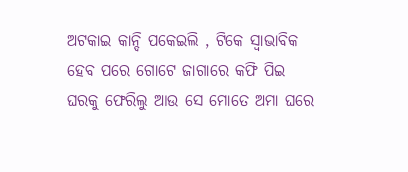ଅଟକାଇ କାନ୍ଦି ପକେଇଲି , ଟିକେ ସ୍ୱାଭାବିକ ହେବ ପରେ ଗୋଟେ ଜାଗାରେ କଫି ପିଇ ଘରକୁ ଫେରିଲୁ ଆଉ ସେ ମୋତେ ଅମା ଘରେ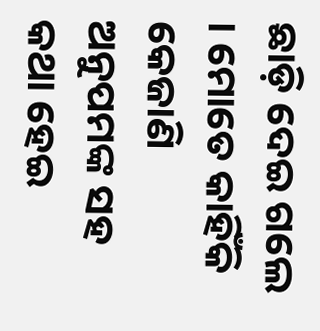ଛାଡ଼ି ଦେଇ ଗଲେ । ମୋତେ କାହିଁକି କେଜାଣି ଅନୁପମଙ୍କ ସହ କଥା ହେଇ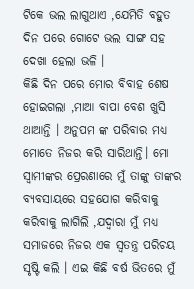ଟିକେ ଭଲ ଲାଗୁଥାଏ ,ଯେମିତି ବହୁତ ଦିନ ପରେ ଗୋଟେ ଭଲ ସାଙ୍ଗ ସହ ଦେଖା ହେଲା ଭଳି ।
କିଛି ଦିନ ପରେ ମୋର ବିବାହ ଶେଷ ହୋଇଗଲା ,ମାଆ ବାପା ବେଶ ଖୁସି ଥାଆନ୍ତି । ଅନୁପମ ଙ୍କ ପରିବାର ମଧ୍ୟ ମୋତେ ନିଜର କରି ସାରିଥାନ୍ତି। ମୋ ସ୍ୱାମୀଙ୍କର ପ୍ରେରଣାରେ ମୁଁ ତାଙ୍କୁ ତାଙ୍କର ବ୍ୟବସାୟରେ ସହଯୋଗ କରିବାକୁ କରିବାକୁ ଲାଗିଲି ,ଯଦ୍ୱାରା ମୁଁ ମଧ୍ୟ ସମାଜରେ ନିଜର ଏକ ସ୍ବତନ୍ତ୍ର ପରିଚୟ ସୃଷ୍ଟି କଲି । ଏଇ କିଛି ବର୍ଷ ଭିତରେ ମୁଁ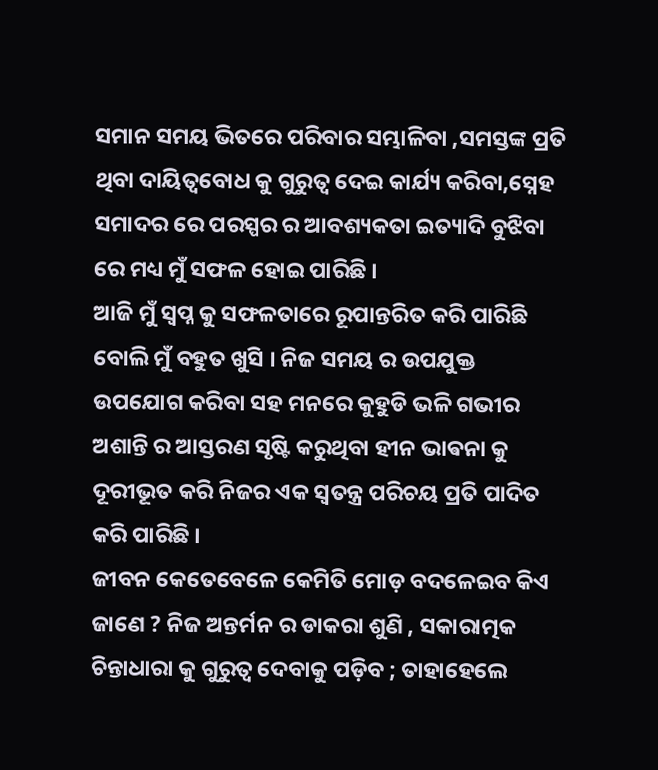ସମାନ ସମୟ ଭିତରେ ପରିବାର ସମ୍ଭାଳିବା ,ସମସ୍ତଙ୍କ ପ୍ରତି ଥିବା ଦାୟିତ୍ୱବୋଧ କୁ ଗୁରୁତ୍ବ ଦେଇ କାର୍ଯ୍ୟ କରିବା,ସ୍ନେହ ସମାଦର ରେ ପରସ୍ପର ର ଆବଶ୍ୟକତା ଇତ୍ୟାଦି ବୁଝିବା ରେ ମଧ୍ୟ ମୁଁ ସଫଳ ହୋଇ ପାରିଛି ।
ଆଜି ମୁଁ ସ୍ଵପ୍ନ କୁ ସଫଳତାରେ ରୂପାନ୍ତରିତ କରି ପାରିଛି ବୋଲି ମୁଁ ବହୁତ ଖୁସି । ନିଜ ସମୟ ର ଉପଯୁକ୍ତ ଉପଯୋଗ କରିବା ସହ ମନରେ କୁହୁଡି ଭଳି ଗଭୀର ଅଶାନ୍ତି ର ଆସ୍ତରଣ ସୃଷ୍ଟି କରୁଥିବା ହୀନ ଭାଵନା କୁ ଦୂରୀଭୂତ କରି ନିଜର ଏକ ସ୍ବତନ୍ତ୍ର ପରିଚୟ ପ୍ରତି ପାଦିତ କରି ପାରିଛି ।
ଜୀବନ କେତେବେଳେ କେମିତି ମୋଡ଼ ବଦଳେଇବ କିଏ ଜାଣେ ? ନିଜ ଅନ୍ତର୍ମନ ର ଡାକରା ଶୁଣି , ସକାରାତ୍ମକ ଚିନ୍ତାଧାରା କୁ ଗୁରୁତ୍ବ ଦେବାକୁ ପଡ଼ିବ ; ତାହାହେଲେ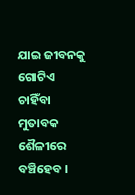ଯାଇ ଜୀବନକୁ ଗୋଟିଏ ଚାହିଁବା ମୁତାବକ ଶୈଳୀରେ ବଞ୍ଚିହେବ ।